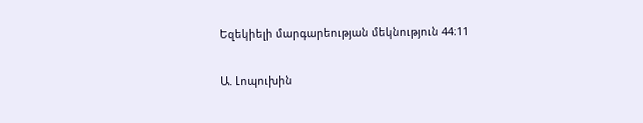Եզեկիելի մարգարեության մեկնություն 44։11

Ա. Լոպուխին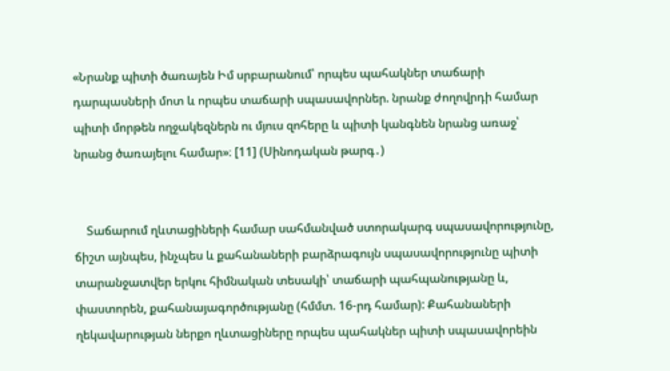«Նրանք պիտի ծառայեն Իմ սրբարանում՝ որպես պահակներ տաճարի դարպասների մոտ և որպես տաճարի սպասավորներ. նրանք ժողովրդի համար պիտի մորթեն ողջակեզներն ու մյուս զոհերը և պիտի կանգնեն նրանց առաջ՝ նրանց ծառայելու համար»։ [11] (Սինոդական թարգ․)


    Տաճարում ղևտացիների համար սահմանված ստորակարգ սպասավորությունը, ճիշտ այնպես, ինչպես և քահանաների բարձրագույն սպասավորությունը պիտի տարանջատվեր երկու հիմնական տեսակի՝ տաճարի պահպանությանը և, փաստորեն, քահանայագործությանը (հմմտ. 16-րդ համար): Քահանաների ղեկավարության ներքո ղևտացիները որպես պահակներ պիտի սպասավորեին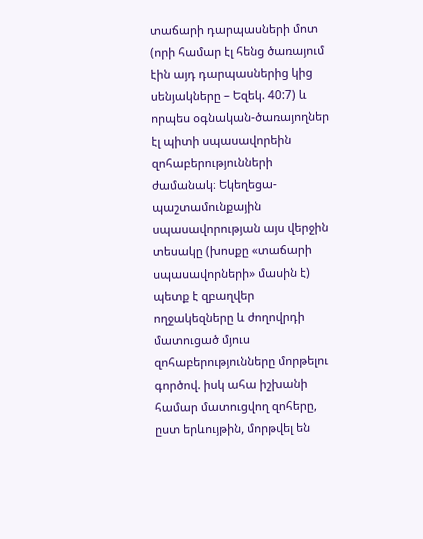տաճարի դարպասների մոտ (որի համար էլ հենց ծառայում էին այդ դարպասներից կից սենյակները – Եզեկ. 40:7) և որպես օգնական-ծառայողներ էլ պիտի սպասավորեին զոհաբերությունների ժամանակ։ Եկեղեցա-պաշտամունքային սպասավորության այս վերջին տեսակը (խոսքը «տաճարի սպասավորների» մասին է) պետք է զբաղվեր ողջակեզները և ժողովրդի մատուցած մյուս զոհաբերությունները մորթելու գործով. իսկ ահա իշխանի համար մատուցվող զոհերը, ըստ երևույթին, մորթվել են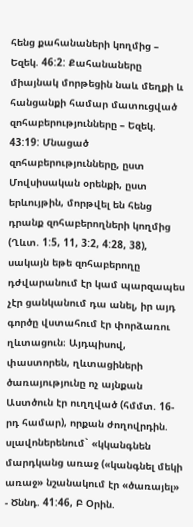հենց քահանաների կողմից – Եզեկ. 46:2: Քահանաները միայնակ մորթեցին նաև մեղքի և հանցանքի համար մատուցված զոհաբերությունները – Եզեկ. 43:19: Մնացած զոհաբերությունները, ըստ Մովսիսական օրենքի, ըստ երևույթին, մորթվել են հենց դրանք զոհաբերողների կողմից (Ղևտ. 1:5, 11, 3:2, 4:28, 38), սակայն եթե զոհաբերողը դժվարանում էր կամ պարզապես չէր ցանկանում դա անել, իր այդ գործը վստահում էր փորձառու ղևտացուն։ Այդպիսով, փաստորեն, ղևտացիների ծառայությունը ոչ այնքան Աստծուն էր ուղղված (հմմտ. 16-րդ համար), որքան ժողովրդին. սլավոներենում` «կկանգնեն մարդկանց առաջ («կանգնել մեկի առաջ» նշանակում էր «ծառայել» - Ծննդ. 41:46, Բ Օրին.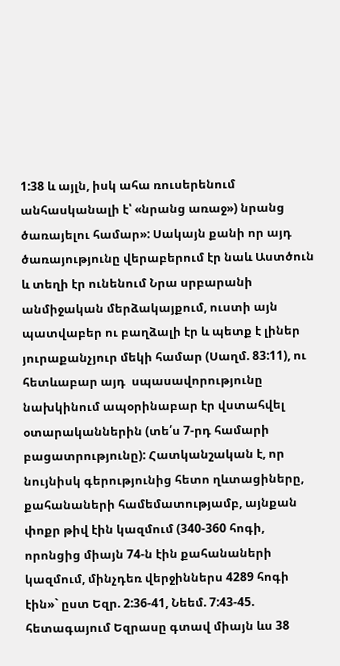1:38 և այլն, իսկ ահա ռուսերենում անհասկանալի է՝ «նրանց առաջ») նրանց ծառայելու համար»: Սակայն քանի որ այդ ծառայությունը վերաբերում էր նաև Աստծուն և տեղի էր ունենում Նրա սրբարանի անմիջական մերձակայքում, ուստի այն պատվաբեր ու բաղձալի էր և պետք է լիներ յուրաքանչյուր մեկի համար (Սաղմ. 83:11), ու հետևաբար այդ  սպասավորությունը նախկինում ապօրինաբար էր վստահվել օտարականներին (տե՛ս 7-րդ համարի բացատրությունը): Հատկանշական է, որ նույնիսկ գերությունից հետո ղևտացիները, քահանաների համեմատությամբ, այնքան փոքր թիվ էին կազմում (340-360 հոգի, որոնցից միայն 74-ն էին քահանաների կազմում, մինչդեռ վերջիններս 4289 հոգի էին»` ըստ Եզր. 2:36-41, Նեեմ. 7:43-45. հետագայում Եզրասը գտավ միայն ևս 38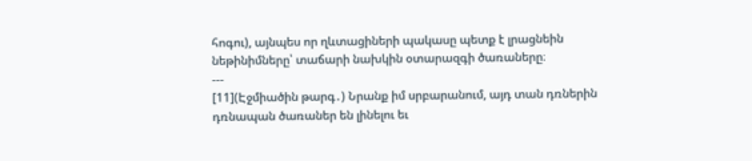հոգու), այնպես որ ղևտացիների պակասը պետք է լրացնեին նեթինիմները՝ տաճարի նախկին օտարազգի ծառաները։
---
[11](Էջմիածին թարգ․) Նրանք իմ սրբարանում, այդ տան դռներին դռնապան ծառաներ են լինելու եւ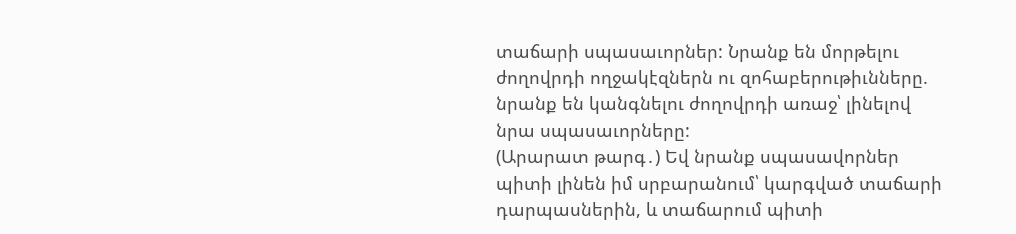տաճարի սպասաւորներ: Նրանք են մորթելու ժողովրդի ողջակէզներն ու զոհաբերութիւնները. նրանք են կանգնելու ժողովրդի առաջ՝ լինելով նրա սպասաւորները:
(Արարատ թարգ․) Եվ նրանք սպասավորներ պիտի լինեն իմ սրբարանում՝ կարգված տաճարի դարպասներին, և տաճարում պիտի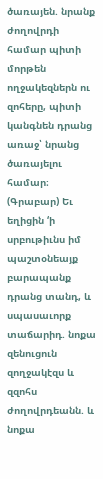ծառայեն. նրանք ժողովրդի համար պիտի մորթեն ողջակեզներն ու զոհերը, պիտի կանգնեն դրանց առաջ՝ նրանց ծառայելու համար։
(Գրաբար) Եւ եղիցին ‘ի սրբութիւնս իմ պաշտօնեայք բարապանք դրանց տանդ, և սպասաւորք տաճարիդ. նոքա զենուցուն զողջակէզս և զզոհս ժողովրդեանն. և նոքա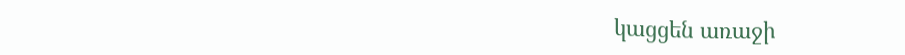կացցեն առաջի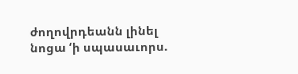ժողովրդեանն լինել նոցա ‘ի սպասաւորս.